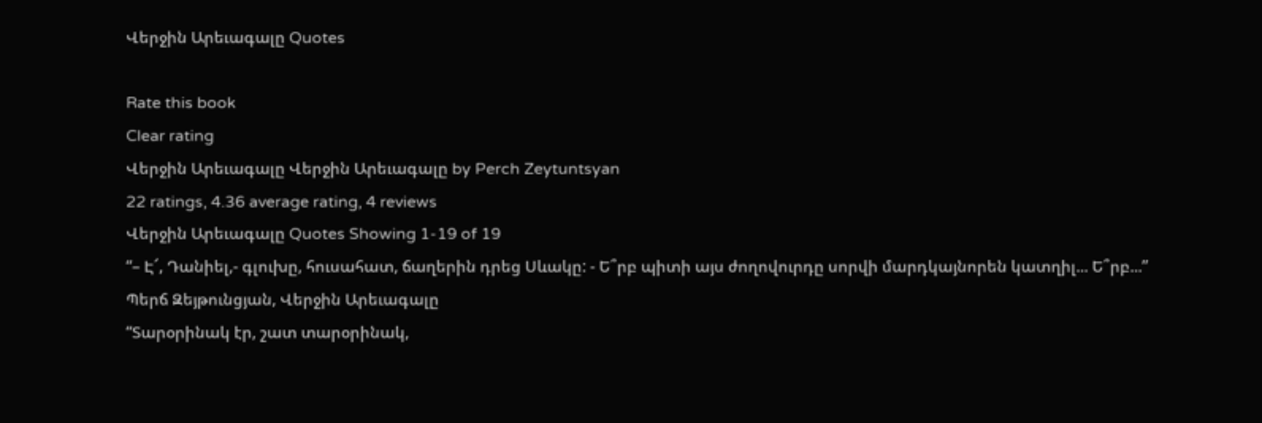Վերջին Արեւագալը Quotes

Rate this book
Clear rating
Վերջին Արեւագալը Վերջին Արեւագալը by Perch Zeytuntsyan
22 ratings, 4.36 average rating, 4 reviews
Վերջին Արեւագալը Quotes Showing 1-19 of 19
“– Է՜, Դանիել,- գլուխը, հուսահատ, ճաղերին դրեց Սևակը: - Ե՞րբ պիտի այս ժողովուրդը սորվի մարդկայնորեն կատղիլ... Ե՞րբ...”
Պերճ Զեյթունցյան, Վերջին Արեւագալը
“Տարօրինակ էր, շատ տարօրինակ,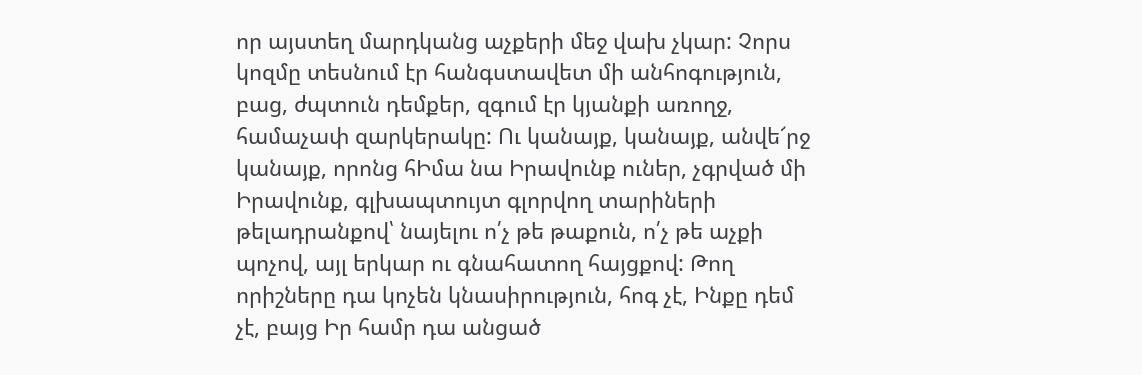որ այստեղ մարդկանց աչքերի մեջ վախ չկար: Չորս կոզմը տեսնում էր հանգստավետ մի անհոգություն, բաց, ժպտուն դեմքեր, զգում էր կյանքի առողջ, համաչափ զարկերակը: Ու կանայք, կանայք, անվե՜րջ կանայք, որոնց հԻմա նա Իրավունք ուներ, չգրված մի Իրավունք, գլխապտույտ գլորվող տարիների թելադրանքով՝ նայելու ո՛չ թե թաքուն, ո՛չ թե աչքի պոչով, այլ երկար ու գնահատող հայցքով: Թող որիշները դա կոչեն կնասիրություն, հոգ չէ, Ինքը դեմ չէ, բայց Իր համր դա անցած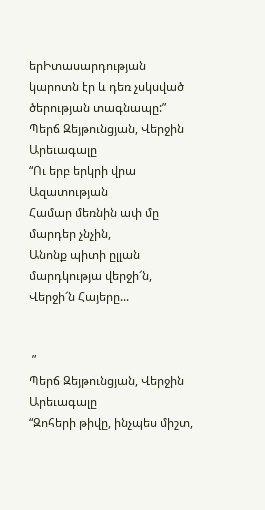երԻտասարդության կարոտն էր և դեռ չսկսված ծերության տագնապը:”
Պերճ Զեյթունցյան, Վերջին Արեւագալը
“Ու երբ երկրի վրա Ազատության
Համար մեռնին ափ մը մարդեր չնչին,
Անոնք պիտի ըլլան մարդկությա վերջի՜ն,
Վերջի՜ն Հայերը...


 ”
Պերճ Զեյթունցյան, Վերջին Արեւագալը
“Զոհերի թիվը, ինչպես միշտ,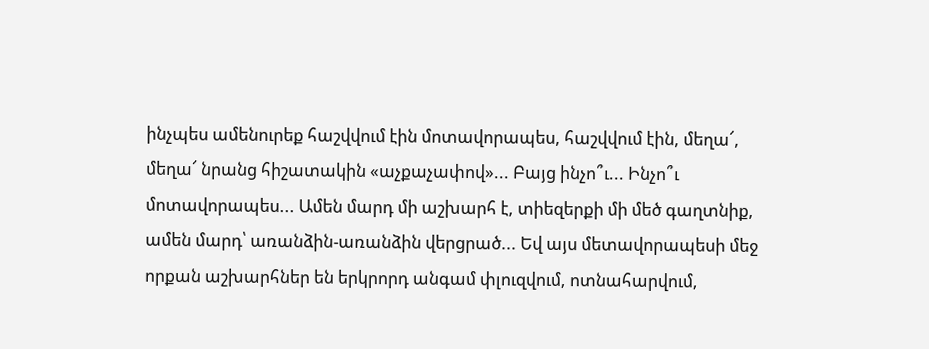ինչպես ամենուրեք հաշվվում էին մոտավորապես, հաշվվում էին, մեղա՜, մեղա՜ նրանց հիշատակին «աչքաչափով»... Բայց ինչո՞ւ... Ինչո՞ւ մոտավորապես... Ամեն մարդ մի աշխարհ է, տիեզերքի մի մեծ գաղտնիք, ամեն մարդ՝ առանձին-առանձին վերցրած... Եվ այս մետավորապեսի մեջ որքան աշխարհներ են երկրորդ անգամ փլուզվում, ոտնահարվում,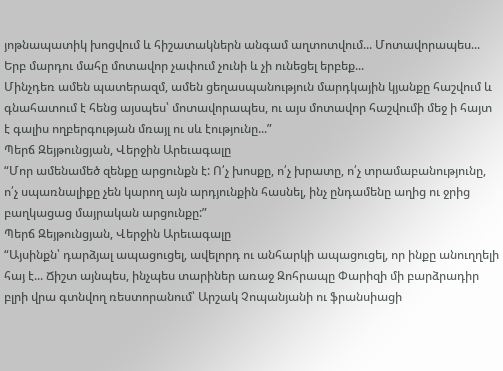յոթնապատիկ խոցվում և հիշատակներն անգամ աղտոտվում... Մոտավորապես... Երբ մարդու մահը մոտավոր չափում չունի և չի ունեցել երբեք...
Մինչդեռ ամեն պատերազմ, ամեն ցեղասպանություն մարդկային կյանքը հաշվում և գնահատում է հենց այսպես՝ մոտավորապես, ու այս մոտավոր հաշվումի մեջ ի հայտ է գալիս ողբերգության մռայլ ու սև էությունը...”
Պերճ Զեյթունցյան, Վերջին Արեւագալը
“Մոր ամենամեծ զենքը արցունքն է: Ո՛չ խոսքը, ո՛չ խրատը, ո՛չ տրամաբանությունը, ո՛չ սպառնալիքը չեն կարող այն արդյունքին հասնել, ինչ ընդամենը աղից ու ջրից բաղկացաց մայրական արցունքը:”
Պերճ Զեյթունցյան, Վերջին Արեւագալը
“Այսինքն՝ դարձյալ ապացուցել, ավելորդ ու անհարկի ապացուցել, որ ինքը անուղղելի հայ է... Ճիշտ այնպես, ինչպես տարիներ առաջ Զոհրապը Փարիզի մի բարձրադիր բլրի վրա գտնվող ռեստորանում՝ Արշակ Չոպանյանի ու ֆրանսիացի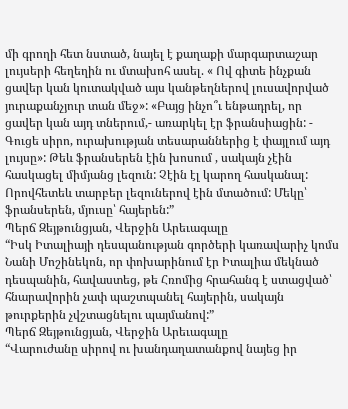մի գրողի հետ նստած, նայել է քաղաքի մարգարտաշար լույսերի հեղեղին ու մտախոհ ասել. « Ով գիտե ինչքան ցավեր կան կուտակված այս կանթեղներով լուսավորված յուրաքանչյուր տան մեջ»: «Բայց ինչո՞ւ ենթադրել, որ ցավեր կան այդ տներում,- առարկել էր ֆրանսիացին: - Գուցե սիրո, ուրախության տեսարաններից է փայլում այդ լույսը»: Թեև ֆրանսերեն էին խոսում , սակայն չէին հասկացել միմյանց լեզուն: Չէին էլ կարող հասկանալ: Որովհետեև տարբեր լեզուներով էին մտածում: Մեկը՝ ֆրանսերեն, մյուսը՝ հայերեն:”
Պերճ Զեյթունցյան, Վերջին Արեւագալը
“Իսկ Իտալիայի դեսպանության գործերի կառավարիչ կոմս Նանի Մոշինեկոն, որ փոխարինում էր Իտալիա մեկնած դեսպանին, հավաստեց, թե Հռոմից հրահանգ է ստացված՝ հնարավորին չափ պաշտպանել հայերին, սակայն թուրքերին չվշտացնելու պայմանով:”
Պերճ Զեյթունցյան, Վերջին Արեւագալը
“Վարուժանը սիրով ու խանդաղատանքով նայեց իր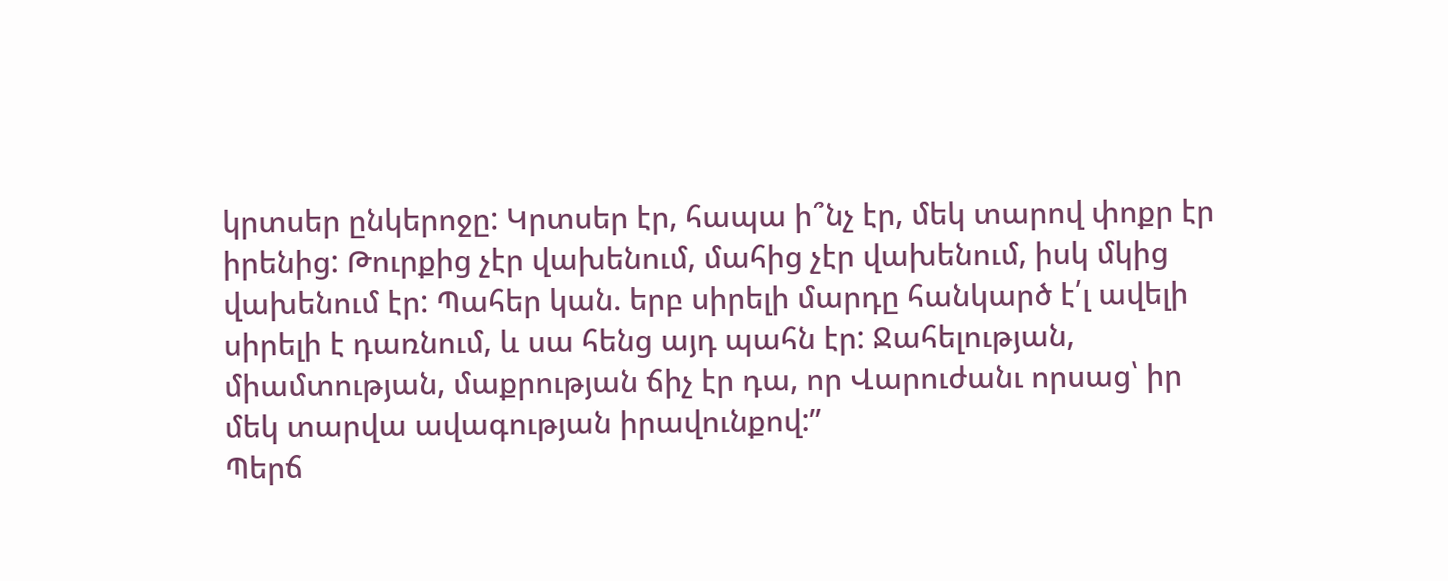կրտսեր ընկերոջը: Կրտսեր էր, հապա ի՞նչ էր, մեկ տարով փոքր էր իրենից: Թուրքից չէր վախենում, մահից չէր վախենում, իսկ մկից վախենում էր: Պահեր կան. երբ սիրելի մարդը հանկարծ է՛լ ավելի սիրելի է դառնում, և սա հենց այդ պահն էր: Ջահելության, միամտության, մաքրության ճիչ էր դա, որ Վարուժանւ որսաց՝ իր մեկ տարվա ավագության իրավունքով:”
Պերճ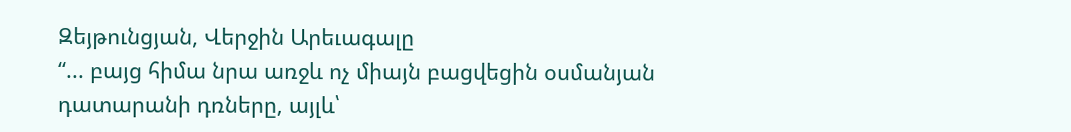Զեյթունցյան, Վերջին Արեւագալը
“... բայց հիմա նրա առջև ոչ միայն բացվեցին օսմանյան դատարանի դռները, այլև՝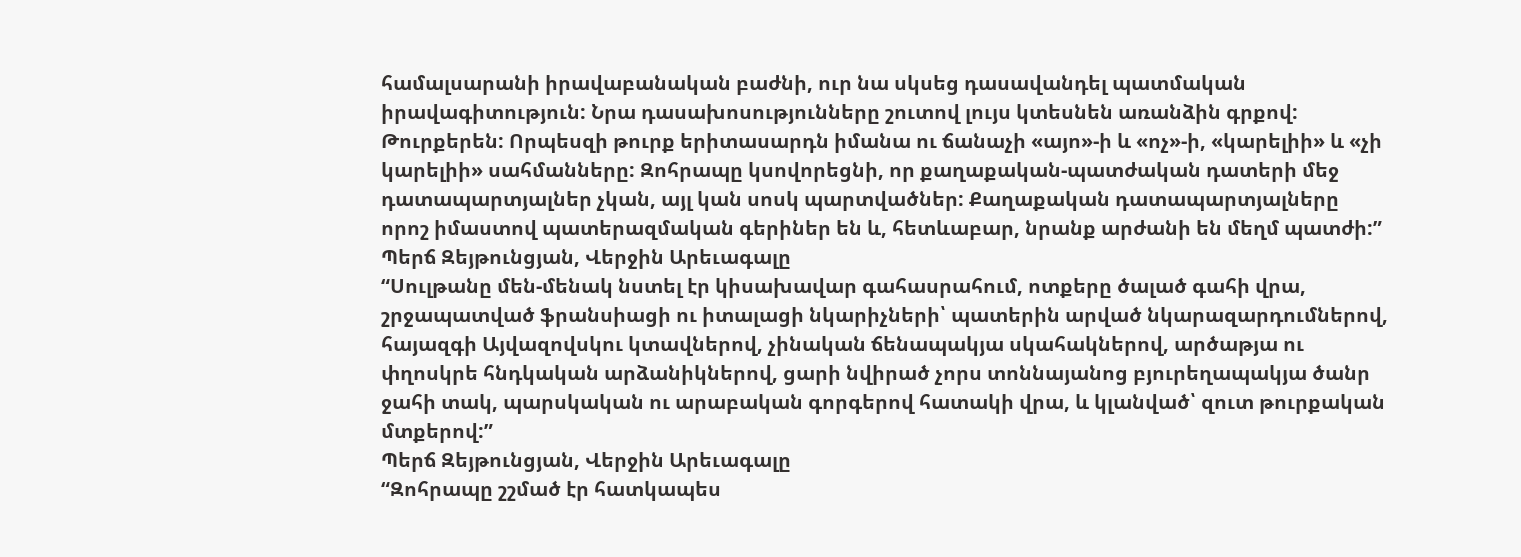համալսարանի իրավաբանական բաժնի, ուր նա սկսեց դասավանդել պատմական իրավագիտություն: Նրա դասախոսությունները շուտով լույս կտեսնեն առանձին գրքով: Թուրքերեն: Որպեսզի թուրք երիտասարդն իմանա ու ճանաչի «այո»-ի և «ոչ»-ի, «կարելիի» և «չի կարելիի» սահմանները: Զոհրապը կսովորեցնի, որ քաղաքական-պատժական դատերի մեջ դատապարտյալներ չկան, այլ կան սոսկ պարտվածներ: Քաղաքական դատապարտյալները որոշ իմաստով պատերազմական գերիներ են և, հետևաբար, նրանք արժանի են մեղմ պատժի:”
Պերճ Զեյթունցյան, Վերջին Արեւագալը
“Սուլթանը մեն-մենակ նստել էր կիսախավար գահասրահում, ոտքերը ծալած գահի վրա, շրջապատված ֆրանսիացի ու իտալացի նկարիչների՝ պատերին արված նկարազարդումներով, հայազգի Այվազովսկու կտավներով, չինական ճենապակյա սկահակներով, արծաթյա ու փղոսկրե հնդկական արձանիկներով, ցարի նվիրած չորս տոննայանոց բյուրեղապակյա ծանր ջահի տակ, պարսկական ու արաբական գորգերով հատակի վրա, և կլանված՝ զուտ թուրքական մտքերով:”
Պերճ Զեյթունցյան, Վերջին Արեւագալը
“Զոհրապը շշմած էր հատկապես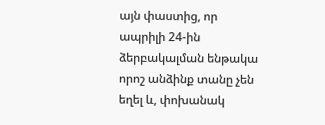այն փաստից, որ ապրիլի 24-ին ձերբակալման ենթակա որոշ անձինք տանը չեն եղել և, փոխանակ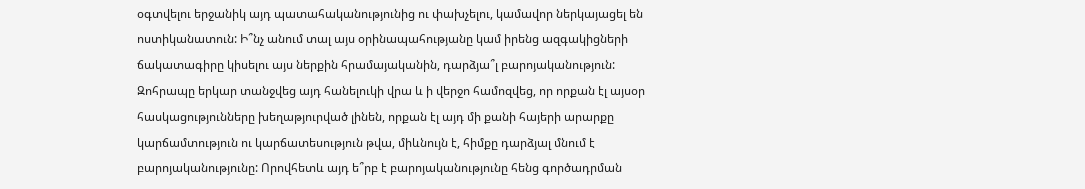օգտվելու երջանիկ այդ պատահականությունից ու փախչելու, կամավոր ներկայացել են ոստիկանատուն: Ի՞նչ անում տալ այս օրինապահությանը կամ իրենց ազգակիցների ճակատագիրը կիսելու այս ներքին հրամայականին, դարձյա՞լ բարոյականություն: Զոհրապը երկար տանջվեց այդ հանելուկի վրա և ի վերջո համոզվեց, որ որքան էլ այսօր հասկացությունները խեղաթյուրված լինեն, որքան էլ այդ մի քանի հայերի արարքը կարճամտություն ու կարճատեսություն թվա, միևնույն է, հիմքը դարձյալ մնում է բարոյականությունը: Որովհետև այդ ե՞րբ է բարոյականությունը հենց գործադրման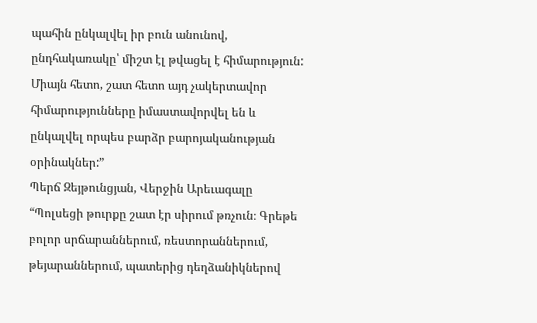պահին ընկալվել իր բուն անունով, ընդհակառակը՝ միշտ էլ թվացել է հիմարություն: Միայն հետո, շատ հետո այդ չակերտավոր հիմարությունները իմաստավորվել են և ընկալվել որպես բարձր բարոյականության օրինակներ:”
Պերճ Զեյթունցյան, Վերջին Արեւագալը
“Պոլսեցի թուրքը շատ էր սիրում թռչուն։ Գրեթե բոլոր սրճարաններում, ռեստորաններում, թեյարաններում, պատերից դեղձանիկներով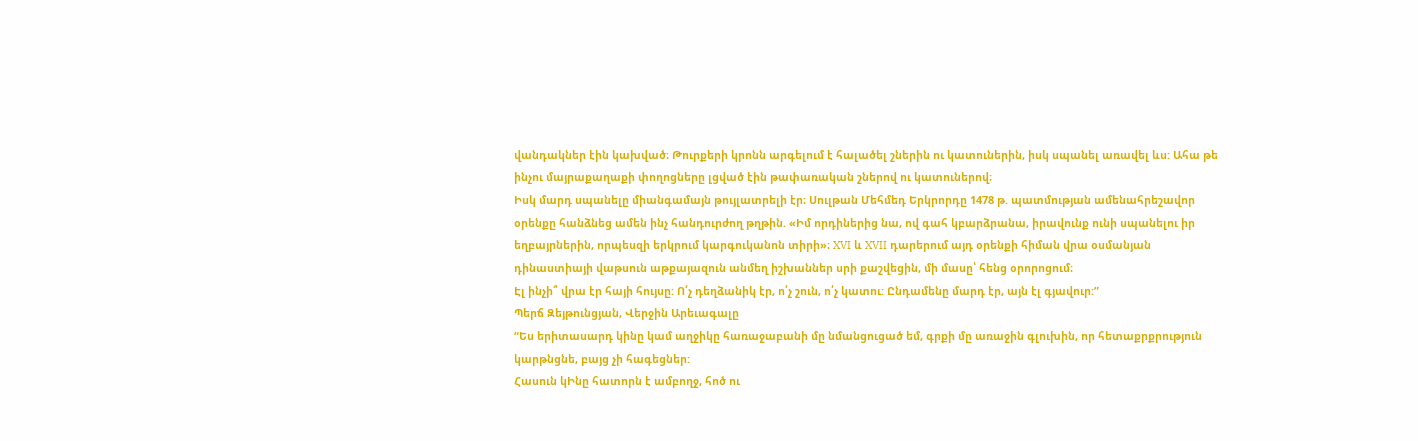վանդակներ էին կախված։ Թուրքերի կրոնն արգելում է հալածել շներին ու կատուներին, իսկ սպանել առավել ևս: Ահա թե ինչու մայրաքաղաքի փողոցները լցված էին թափառական շներով ու կատուներով։
Իսկ մարդ սպանելը միանգամայն թույլատրելի էր։ Սուլթան Մեհմեդ Երկրորդը 1478 թ. պատմության ամենահրեշավոր օրենքը հանձնեց ամեն ինչ հանդուրժող թղթին. «Իմ որդիներից նա, ով գահ կբարձրանա, իրավունք ունի սպանելու իր եղբայրներին, որպեսզի երկրում կարգուկանոն տիրի»։ XVI և XVII դարերում այդ օրենքի հիման վրա օսմանյան դինաստիայի վաթսուն աթքայազուն անմեղ իշխաններ սրի քաշվեցին, մի մասը՝ հենց օրորոցում։
Էլ ինչի՞ վրա էր հայի հույսը: Ո՛չ դեղձանիկ էր, ո՛չ շուն, ո՛չ կատու: Ընդամենը մարդ էր, այն էլ գյավուր:”
Պերճ Զեյթունցյան, Վերջին Արեւագալը
“Ես երիտասարդ կինը կամ աղջիկը հառաջաբանի մը նմանցուցած եմ, գրքի մը առաջին գլուխին, որ հետաքրքրություն կարթնցնե, բայց չի հագեցներ:
Հասուն կԻնը հատորն է ամբողջ, հոծ ու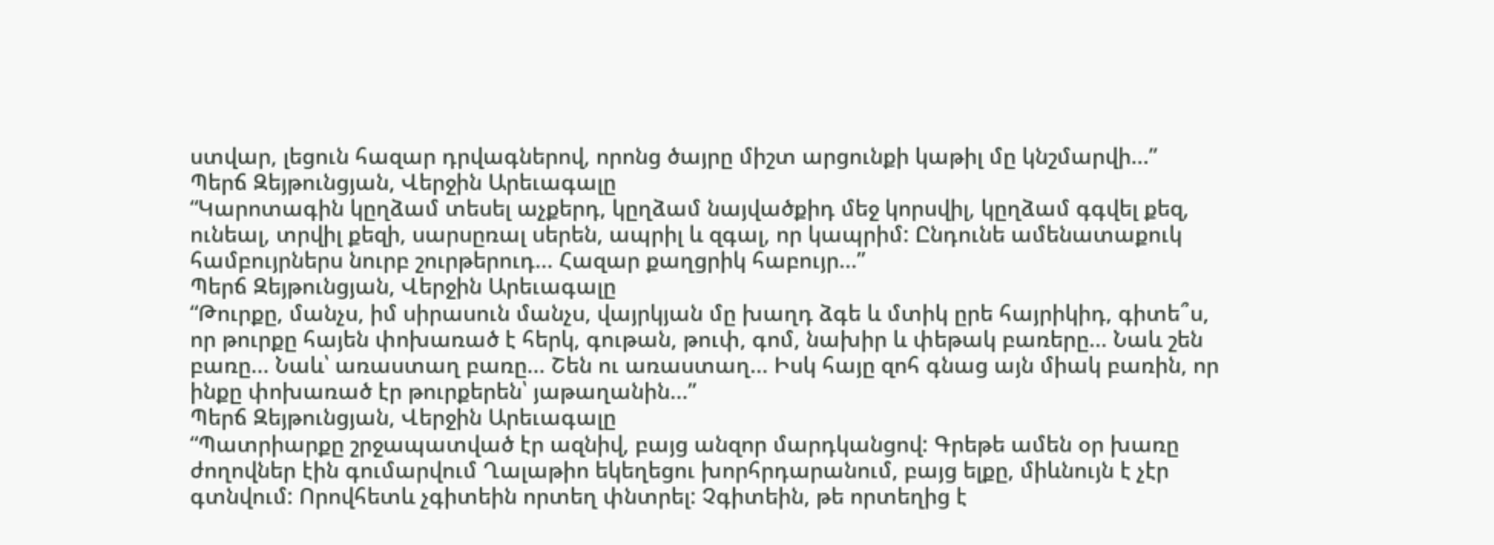ստվար, լեցուն հազար դրվագներով, որոնց ծայրը միշտ արցունքի կաթիլ մը կնշմարվի...”
Պերճ Զեյթունցյան, Վերջին Արեւագալը
“Կարոտագին կըղձամ տեսել աչքերդ, կըղձամ նայվածքիդ մեջ կորսվիլ, կըղձամ գգվել քեզ, ունեալ, տրվիլ քեզի, սարսըռալ սերեն, ապրիլ և զգալ, որ կապրիմ: Ընդունե ամենատաքուկ համբույրներս նուրբ շուրթերուդ... Հազար քաղցրիկ հաբույր...”
Պերճ Զեյթունցյան, Վերջին Արեւագալը
“Թուրքը, մանչս, իմ սիրասուն մանչս, վայրկյան մը խաղդ ձգե և մտիկ ըրե հայրիկիդ, գիտե՞ս, որ թուրքը հայեն փոխառած է հերկ, գութան, թուփ, գոմ, նախիր և փեթակ բառերը... Նաև շեն բառը... Նաև՝ առաստաղ բառը... Շեն ու առաստաղ... Իսկ հայը զոհ գնաց այն միակ բառին, որ ինքը փոխառած էր թուրքերեն՝ յաթաղանին...”
Պերճ Զեյթունցյան, Վերջին Արեւագալը
“Պատրիարքը շրջապատված էր ազնիվ, բայց անզոր մարդկանցով: Գրեթե ամեն օր խառը ժողովներ էին գումարվում Ղալաթիո եկեղեցու խորհրդարանում, բայց ելքը, միևնույն է չէր գտնվում: Որովհետև չգիտեին որտեղ փնտրել: Չգիտեին, թե որտեղից է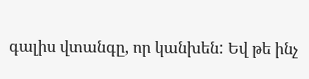գալիս վտանգը, որ կանխեն: Եվ թե ինչ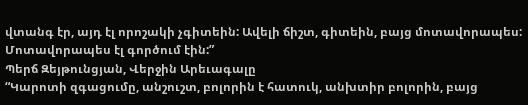վտանգ էր, այդ էլ որոշակի չգիտեին: Ավելի ճիշտ, գիտեին, բայց մոտավորապես: Մոտավորապես էլ գործում էին:”
Պերճ Զեյթունցյան, Վերջին Արեւագալը
“Կարոտի զգացումը, անշուշտ, բոլորին է հատուկ, անխտիր բոլորին, բայց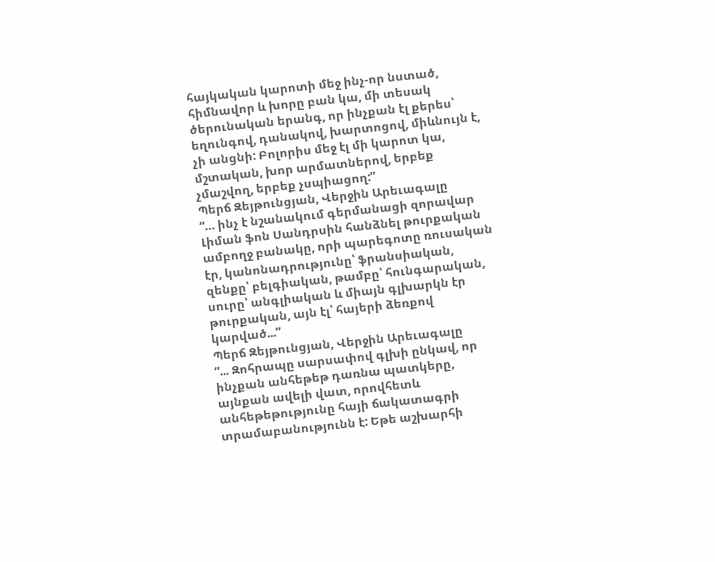հայկական կարոտի մեջ ինչ-որ նստած, հիմնավոր և խորը բան կա, մի տեսակ ծերունական երանգ, որ ինչքան էլ քերես՝ եղունգով, դանակով, խարտոցով, միևնույն է, չի անցնի: Բոլորիս մեջ էլ մի կարոտ կա, մշտական, խոր արմատներով, երբեք չմաշվող, երբեք չսպիացող:”
Պերճ Զեյթունցյան, Վերջին Արեւագալը
“… ինչ է նշանակում գերմանացի զորավար Լիման ֆոն Սանդրսին հանձնել թուրքական ամբողջ բանակը, որի պարեգոտը ռուսական էր, կանոնադրությունը՝ ֆրանսիական, զենքը՝ բելգիական, թամբը՝ հունգարական, սուրը՝ անգլիական և միայն գլխարկն էր թուրքական, այն էլ՝ հայերի ձեռքով կարված...”
Պերճ Զեյթունցյան, Վերջին Արեւագալը
“... Զոհրապը սարսափով գլխի ընկավ, որ ինչքան անհեթեթ դառնա պատկերը, այնքան ավելի վատ, որովհետև անհեթեթությունը հայի ճակատագրի տրամաբանությունն է: Եթե աշխարհի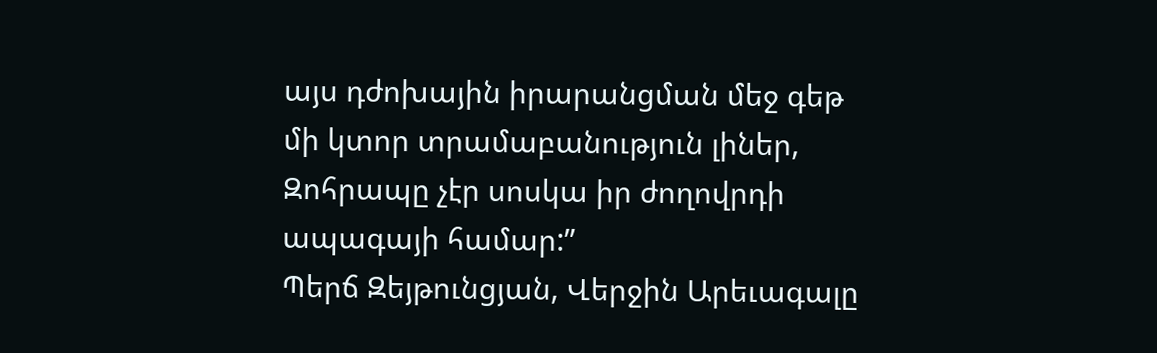այս դժոխային իրարանցման մեջ գեթ մի կտոր տրամաբանություն լիներ, Զոհրապը չէր սոսկա իր ժողովրդի ապագայի համար:”
Պերճ Զեյթունցյան, Վերջին Արեւագալը